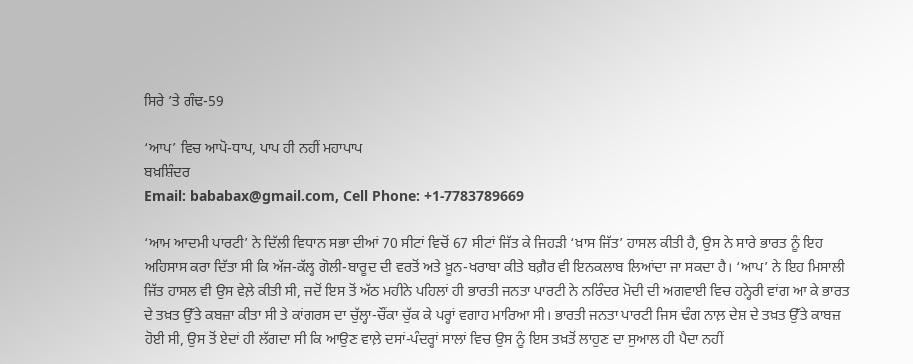ਸਿਰੇ ’ਤੇ ਗੰਢ-59

‘ਆਪ’ ਵਿਚ ਆਪੋ-ਧਾਪ, ਪਾਪ ਹੀ ਨਹੀਂ ਮਹਾਪਾਪ
ਬਖ਼ਸ਼ਿੰਦਰ
Email: bababax@gmail.com, Cell Phone: +1-7783789669

‘ਆਮ ਆਦਮੀ ਪਾਰਟੀ’ ਨੇ ਦਿੱਲੀ ਵਿਧਾਨ ਸਭਾ ਦੀਆਂ 70 ਸੀਟਾਂ ਵਿਚੋਂ 67 ਸੀਟਾਂ ਜਿੱਤ ਕੇ ਜਿਹੜੀ ‘ਖ਼ਾਸ ਜਿੱਤ’ ਹਾਸਲ ਕੀਤੀ ਹੈ, ਉਸ ਨੇ ਸਾਰੇ ਭਾਰਤ ਨੂੰ ਇਹ ਅਹਿਸਾਸ ਕਰਾ ਦਿੱਤਾ ਸੀ ਕਿ ਅੱਜ-ਕੱਲ੍ਹ ਗੋਲੀ-ਬਾਰੂਦ ਦੀ ਵਰਤੋਂ ਅਤੇ ਖ਼ੂਨ-ਖਰਾਬਾ ਕੀਤੇ ਬਗ਼ੈਰ ਵੀ ਇਨਕਲਾਬ ਲਿਆਂਦਾ ਜਾ ਸਕਦਾ ਹੈ। ‘ਆਪ’ ਨੇ ਇਹ ਮਿਸਾਲੀ ਜਿੱਤ ਹਾਸਲ ਵੀ ਉਸ ਵੇਲ਼ੇ ਕੀਤੀ ਸੀ, ਜਦੋਂ ਇਸ ਤੋਂ ਅੱਠ ਮਹੀਨੇ ਪਹਿਲਾਂ ਹੀ ਭਾਰਤੀ ਜਨਤਾ ਪਾਰਟੀ ਨੇ ਨਰਿੰਦਰ ਮੋਦੀ ਦੀ ਅਗਵਾਈ ਵਿਚ ਹਨ੍ਹੇਰੀ ਵਾਂਗ ਆ ਕੇ ਭਾਰਤ ਦੇ ਤਖ਼ਤ ਉੱਤੇ ਕਬਜ਼ਾ ਕੀਤਾ ਸੀ ਤੇ ਕਾਂਗਰਸ ਦਾ ਚੁੱਲ੍ਹਾ-ਚੌਂਕਾ ਚੁੱਕ ਕੇ ਪਰ੍ਹਾਂ ਵਗਾਹ ਮਾਰਿਆ ਸੀ। ਭਾਰਤੀ ਜਨਤਾ ਪਾਰਟੀ ਜਿਸ ਢੰਗ ਨਾਲ਼ ਦੇਸ਼ ਦੇ ਤਖ਼ਤ ਉੱਤੇ ਕਾਬਜ਼ ਹੋਈ ਸੀ, ਉਸ ਤੋਂ ਏਦਾਂ ਹੀ ਲੱਗਦਾ ਸੀ ਕਿ ਆਉਣ ਵਾਲ਼ੇ ਦਸਾਂ-ਪੰਦਰ੍ਹਾਂ ਸਾਲਾਂ ਵਿਚ ਉਸ ਨੂੰ ਇਸ ਤਖ਼ਤੋਂ ਲਾਹੁਣ ਦਾ ਸੁਆਲ ਹੀ ਪੈਦਾ ਨਹੀਂ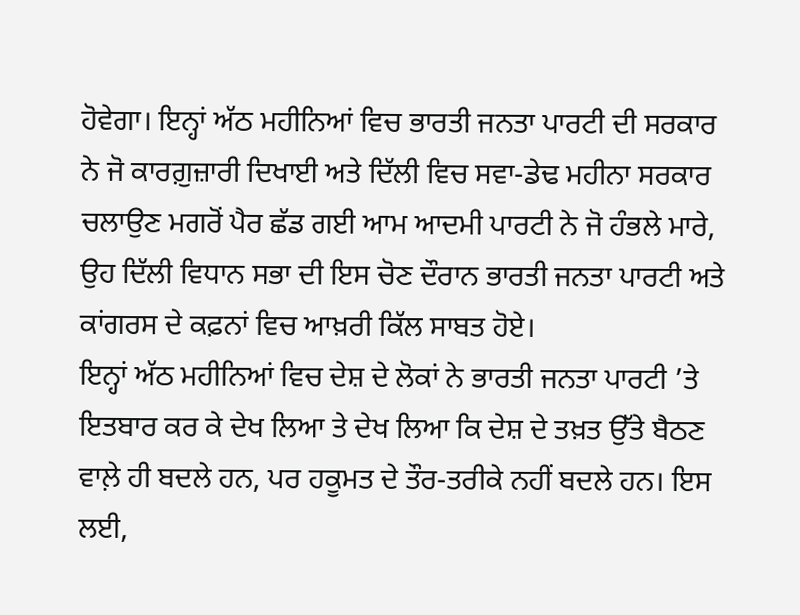ਹੋਵੇਗਾ। ਇਨ੍ਹਾਂ ਅੱਠ ਮਹੀਨਿਆਂ ਵਿਚ ਭਾਰਤੀ ਜਨਤਾ ਪਾਰਟੀ ਦੀ ਸਰਕਾਰ ਨੇ ਜੋ ਕਾਰਗ਼ੁਜ਼ਾਰੀ ਦਿਖਾਈ ਅਤੇ ਦਿੱਲੀ ਵਿਚ ਸਵਾ-ਡੇਢ ਮਹੀਨਾ ਸਰਕਾਰ ਚਲਾਉਣ ਮਗਰੋਂ ਪੈਰ ਛੱਡ ਗਈ ਆਮ ਆਦਮੀ ਪਾਰਟੀ ਨੇ ਜੋ ਹੰਭਲੇ ਮਾਰੇ, ਉਹ ਦਿੱਲੀ ਵਿਧਾਨ ਸਭਾ ਦੀ ਇਸ ਚੋਣ ਦੌਰਾਨ ਭਾਰਤੀ ਜਨਤਾ ਪਾਰਟੀ ਅਤੇ ਕਾਂਗਰਸ ਦੇ ਕਫ਼ਨਾਂ ਵਿਚ ਆਖ਼ਰੀ ਕਿੱਲ ਸਾਬਤ ਹੋਏ।
ਇਨ੍ਹਾਂ ਅੱਠ ਮਹੀਨਿਆਂ ਵਿਚ ਦੇਸ਼ ਦੇ ਲੋਕਾਂ ਨੇ ਭਾਰਤੀ ਜਨਤਾ ਪਾਰਟੀ ’ਤੇ ਇਤਬਾਰ ਕਰ ਕੇ ਦੇਖ ਲਿਆ ਤੇ ਦੇਖ ਲਿਆ ਕਿ ਦੇਸ਼ ਦੇ ਤਖ਼ਤ ਉੱਤੇ ਬੈਠਣ ਵਾਲ਼ੇ ਹੀ ਬਦਲੇ ਹਨ, ਪਰ ਹਕੂਮਤ ਦੇ ਤੌਰ-ਤਰੀਕੇ ਨਹੀਂ ਬਦਲੇ ਹਨ। ਇਸ ਲਈ,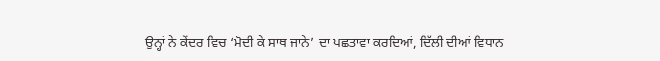ਉਨ੍ਹਾਂ ਨੇ ਕੇਂਦਰ ਵਿਚ ‘ਮੋਦੀ ਕੇ ਸਾਥ ਜਾਨੇ’ ਦਾ ਪਛਤਾਵਾ ਕਰਦਿਆਂ, ਦਿੱਲੀ ਦੀਆਂ ਵਿਧਾਨ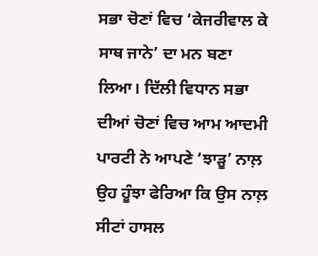ਸਭਾ ਚੋਣਾਂ ਵਿਚ ‘ਕੇਜਰੀਵਾਲ ਕੇ ਸਾਥ ਜਾਨੇ’ ਦਾ ਮਨ ਬਣਾ ਲਿਆ। ਦਿੱਲੀ ਵਿਧਾਨ ਸਭਾ ਦੀਆਂ ਚੋਣਾਂ ਵਿਚ ਆਮ ਆਦਮੀ ਪਾਰਟੀ ਨੇ ਆਪਣੇ ‘ਝਾੜੂ’ ਨਾਲ਼ ਉਹ ਹੂੰਝਾ ਫੇਰਿਆ ਕਿ ਉਸ ਨਾਲ਼ ਸੀਟਾਂ ਹਾਸਲ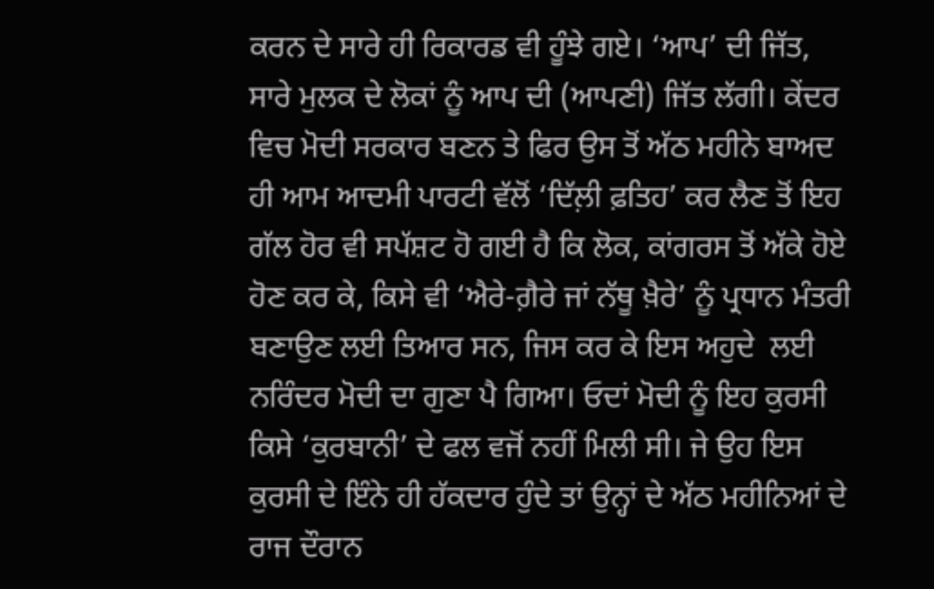ਕਰਨ ਦੇ ਸਾਰੇ ਹੀ ਰਿਕਾਰਡ ਵੀ ਹੂੰਝੇ ਗਏ। ‘ਆਪ’ ਦੀ ਜਿੱਤ, ਸਾਰੇ ਮੁਲਕ ਦੇ ਲੋਕਾਂ ਨੂੰ ਆਪ ਦੀ (ਆਪਣੀ) ਜਿੱਤ ਲੱਗੀ। ਕੇਂਦਰ ਵਿਚ ਮੋਦੀ ਸਰਕਾਰ ਬਣਨ ਤੇ ਫਿਰ ਉਸ ਤੋਂ ਅੱਠ ਮਹੀਨੇ ਬਾਅਦ ਹੀ ਆਮ ਆਦਮੀ ਪਾਰਟੀ ਵੱਲੋਂ ‘ਦਿੱਲ਼ੀ ਫ਼ਤਿਹ’ ਕਰ ਲੈਣ ਤੋਂ ਇਹ ਗੱਲ ਹੋਰ ਵੀ ਸਪੱਸ਼ਟ ਹੋ ਗਈ ਹੈ ਕਿ ਲੋਕ, ਕਾਂਗਰਸ ਤੋਂ ਅੱਕੇ ਹੋਏ ਹੋਣ ਕਰ ਕੇ, ਕਿਸੇ ਵੀ ‘ਐਰੇ-ਗ਼ੈਰੇ ਜਾਂ ਨੱਥੂ ਖ਼ੈਰੇ’ ਨੂੰ ਪ੍ਰਧਾਨ ਮੰਤਰੀ ਬਣਾਉਣ ਲਈ ਤਿਆਰ ਸਨ, ਜਿਸ ਕਰ ਕੇ ਇਸ ਅਹੁਦੇ  ਲਈ ਨਰਿੰਦਰ ਮੋਦੀ ਦਾ ਗੁਣਾ ਪੈ ਗਿਆ। ਓਦਾਂ ਮੋਦੀ ਨੂੰ ਇਹ ਕੁਰਸੀ ਕਿਸੇ ‘ਕੁਰਬਾਨੀ’ ਦੇ ਫਲ ਵਜੋਂ ਨਹੀਂ ਮਿਲੀ ਸੀ। ਜੇ ਉਹ ਇਸ ਕੁਰਸੀ ਦੇ ਇੰਨੇ ਹੀ ਹੱਕਦਾਰ ਹੁੰਦੇ ਤਾਂ ਉਨ੍ਹਾਂ ਦੇ ਅੱਠ ਮਹੀਨਿਆਂ ਦੇ ਰਾਜ ਦੌਰਾਨ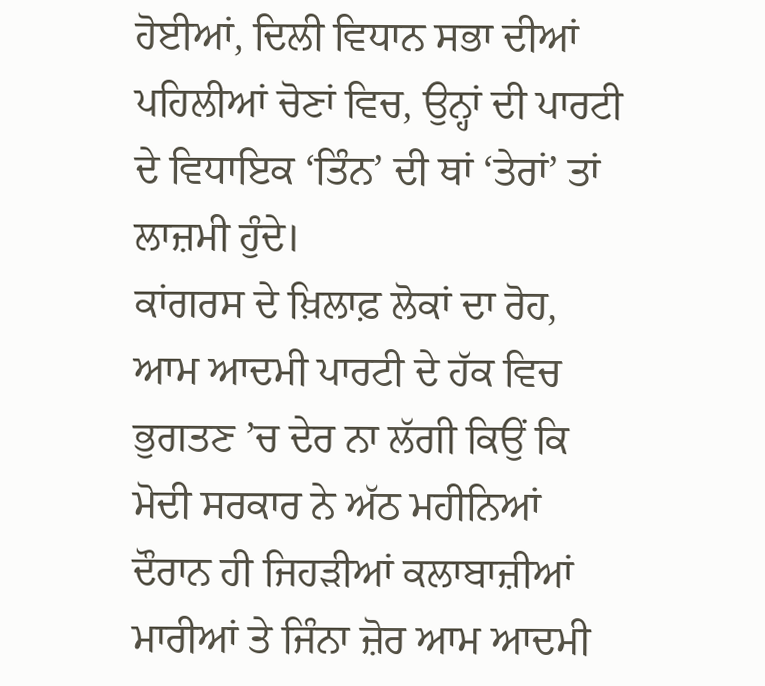ਹੋਈਆਂ, ਦਿਲੀ ਵਿਧਾਨ ਸਭਾ ਦੀਆਂ ਪਹਿਲੀਆਂ ਚੋਣਾਂ ਵਿਚ, ਉਨ੍ਹਾਂ ਦੀ ਪਾਰਟੀ ਦੇ ਵਿਧਾਇਕ ‘ਤਿੰਨ’ ਦੀ ਥਾਂ ‘ਤੇਰਾਂ’ ਤਾਂ ਲਾਜ਼ਮੀ ਹੁੰਦੇ।
ਕਾਂਗਰਸ ਦੇ ਖ਼ਿਲਾਫ਼ ਲੋਕਾਂ ਦਾ ਰੋਹ, ਆਮ ਆਦਮੀ ਪਾਰਟੀ ਦੇ ਹੱਕ ਵਿਚ ਭੁਗਤਣ ’ਚ ਦੇਰ ਨਾ ਲੱਗੀ ਕਿਉਂ ਕਿ ਮੋਦੀ ਸਰਕਾਰ ਨੇ ਅੱਠ ਮਹੀਨਿਆਂ ਦੌਰਾਨ ਹੀ ਜਿਹੜੀਆਂ ਕਲਾਬਾਜ਼ੀਆਂ ਮਾਰੀਆਂ ਤੇ ਜਿੰਨਾ ਜ਼ੋਰ ਆਮ ਆਦਮੀ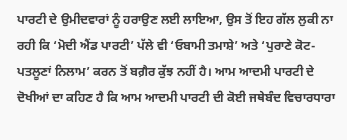ਪਾਰਟੀ ਦੇ ਉਮੀਦਵਾਰਾਂ ਨੂੰ ਹਰਾਉਣ ਲਈ ਲਾਇਆ, ਉਸ ਤੋਂ ਇਹ ਗੱਲ ਲੁਕੀ ਨਾ ਰਹੀ ਕਿ ‘ਮੋਦੀ ਐਂਡ ਪਾਰਟੀ’ ਪੱਲੇ ਵੀ ‘ਓਬਾਮੀ ਤਮਾਸ਼ੇ’ ਅਤੇ ‘ਪੁਰਾਣੇ ਕੋਟ-ਪਤਲੂਣਾਂ ਨਿਲਾਮ’ ਕਰਨ ਤੋਂ ਬਗ਼ੈਰ ਕੁੱਝ ਨਹੀਂ ਹੈ। ਆਮ ਆਦਮੀ ਪਾਰਟੀ ਦੇ ਦੋਖੀਆਂ ਦਾ ਕਹਿਣ ਹੈ ਕਿ ਆਮ ਆਦਮੀ ਪਾਰਟੀ ਦੀ ਕੋਈ ਜਥੇਬੰਦ ਵਿਚਾਰਧਾਰਾ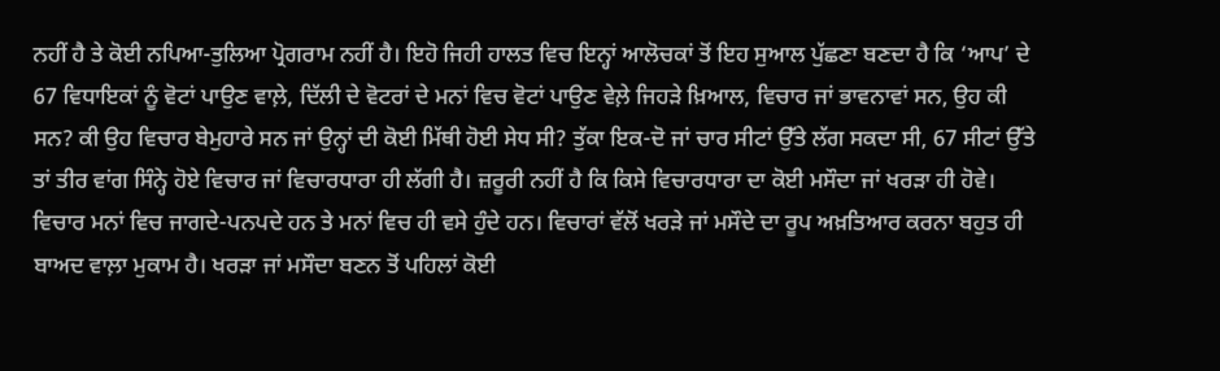ਨਹੀਂ ਹੈ ਤੇ ਕੋਈ ਨਪਿਆ-ਤੁਲਿਆ ਪ੍ਰੋਗਰਾਮ ਨਹੀਂ ਹੈ। ਇਹੋ ਜਿਹੀ ਹਾਲਤ ਵਿਚ ਇਨ੍ਹਾਂ ਆਲੋਚਕਾਂ ਤੋਂ ਇਹ ਸੁਆਲ ਪੁੱਛਣਾ ਬਣਦਾ ਹੈ ਕਿ ‘ਆਪ’ ਦੇ 67 ਵਿਧਾਇਕਾਂ ਨੂੰ ਵੋਟਾਂ ਪਾਉਣ ਵਾਲ਼ੇ, ਦਿੱਲੀ ਦੇ ਵੋਟਰਾਂ ਦੇ ਮਨਾਂ ਵਿਚ ਵੋਟਾਂ ਪਾਉਣ ਵੇਲ਼ੇ ਜਿਹੜੇ ਖ਼ਿਆਲ, ਵਿਚਾਰ ਜਾਂ ਭਾਵਨਾਵਾਂ ਸਨ, ਉਹ ਕੀ ਸਨ? ਕੀ ਉਹ ਵਿਚਾਰ ਬੇਮੁਹਾਰੇ ਸਨ ਜਾਂ ਉਨ੍ਹਾਂ ਦੀ ਕੋਈ ਮਿੱਥੀ ਹੋਈ ਸੇਧ ਸੀ? ਤੁੱਕਾ ਇਕ-ਦੋ ਜਾਂ ਚਾਰ ਸੀਟਾਂ ਉੱਤੇ ਲੱਗ ਸਕਦਾ ਸੀ, 67 ਸੀਟਾਂ ਉੱਤੇ  ਤਾਂ ਤੀਰ ਵਾਂਗ ਸਿੰਨ੍ਹੇ ਹੋਏ ਵਿਚਾਰ ਜਾਂ ਵਿਚਾਰਧਾਰਾ ਹੀ ਲੱਗੀ ਹੈ। ਜ਼ਰੂਰੀ ਨਹੀਂ ਹੈ ਕਿ ਕਿਸੇ ਵਿਚਾਰਧਾਰਾ ਦਾ ਕੋਈ ਮਸੌਦਾ ਜਾਂ ਖਰੜਾ ਹੀ ਹੋਵੇ। ਵਿਚਾਰ ਮਨਾਂ ਵਿਚ ਜਾਗਦੇ-ਪਨਪਦੇ ਹਨ ਤੇ ਮਨਾਂ ਵਿਚ ਹੀ ਵਸੇ ਹੁੰਦੇ ਹਨ। ਵਿਚਾਰਾਂ ਵੱਲੋਂ ਖਰੜੇ ਜਾਂ ਮਸੌਦੇ ਦਾ ਰੂਪ ਅਖ਼ਤਿਆਰ ਕਰਨਾ ਬਹੁਤ ਹੀ ਬਾਅਦ ਵਾਲ਼ਾ ਮੁਕਾਮ ਹੈ। ਖਰੜਾ ਜਾਂ ਮਸੌਦਾ ਬਣਨ ਤੋਂ ਪਹਿਲਾਂ ਕੋਈ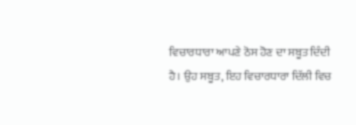ਵਿਚਾਰਧਾਰਾ ਆਪਣੇ ਠੋਸ ਹੋਣ ਦਾ ਸਬੂਤ ਦਿੰਦੀ ਹੈ। ਉਹ ਸਬੂਤ, ਇਹ ਵਿਚਾਰਧਾਰਾ ਦਿੱਲੀ ਵਿਚ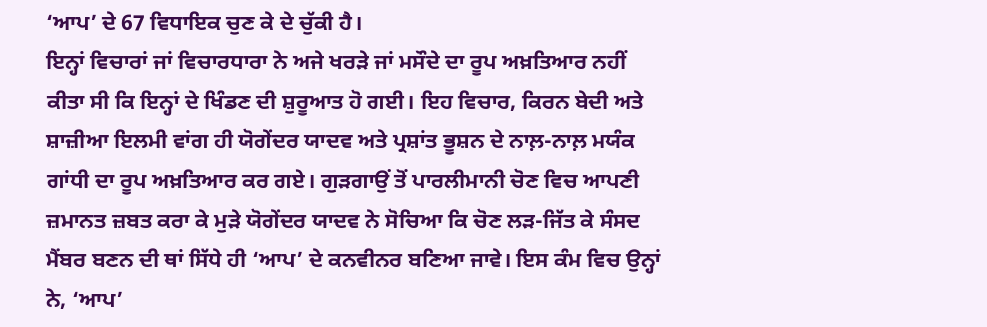‘ਆਪ’ ਦੇ 67 ਵਿਧਾਇਕ ਚੁਣ ਕੇ ਦੇ ਚੁੱਕੀ ਹੈ।
ਇਨ੍ਹਾਂ ਵਿਚਾਰਾਂ ਜਾਂ ਵਿਚਾਰਧਾਰਾ ਨੇ ਅਜੇ ਖਰੜੇ ਜਾਂ ਮਸੌਦੇ ਦਾ ਰੂਪ ਅਖ਼ਤਿਆਰ ਨਹੀਂ ਕੀਤਾ ਸੀ ਕਿ ਇਨ੍ਹਾਂ ਦੇ ਖਿੰਡਣ ਦੀ ਸ਼ੁਰੂਆਤ ਹੋ ਗਈ। ਇਹ ਵਿਚਾਰ, ਕਿਰਨ ਬੇਦੀ ਅਤੇ ਸ਼ਾਜ਼ੀਆ ਇਲਮੀ ਵਾਂਗ ਹੀ ਯੋਗੇਂਦਰ ਯਾਦਵ ਅਤੇ ਪ੍ਰਸ਼ਾਂਤ ਭੂਸ਼ਨ ਦੇ ਨਾਲ਼-ਨਾਲ਼ ਮਯੰਕ ਗਾਂਧੀ ਦਾ ਰੂਪ ਅਖ਼ਤਿਆਰ ਕਰ ਗਏ। ਗੁੜਗਾਉਂ ਤੋਂ ਪਾਰਲੀਮਾਨੀ ਚੋਣ ਵਿਚ ਆਪਣੀ ਜ਼ਮਾਨਤ ਜ਼ਬਤ ਕਰਾ ਕੇ ਮੁੜੇ ਯੋਗੇਂਦਰ ਯਾਦਵ ਨੇ ਸੋਚਿਆ ਕਿ ਚੋਣ ਲੜ-ਜਿੱਤ ਕੇ ਸੰਸਦ ਮੈਂਬਰ ਬਣਨ ਦੀ ਥਾਂ ਸਿੱਧੇ ਹੀ ‘ਆਪ’ ਦੇ ਕਨਵੀਨਰ ਬਣਿਆ ਜਾਵੇ। ਇਸ ਕੰਮ ਵਿਚ ਉਨ੍ਹਾਂ ਨੇ, ‘ਆਪ’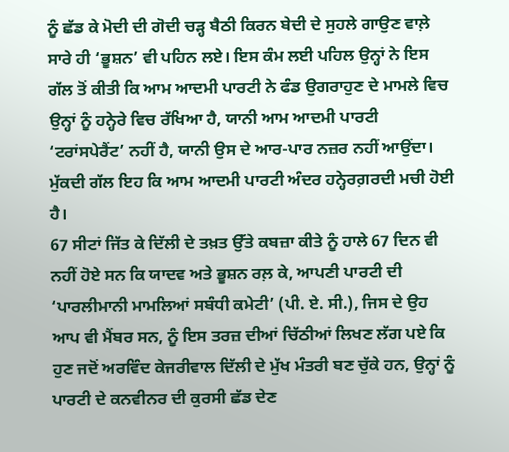ਨੂੰ ਛੱਡ ਕੇ ਮੋਦੀ ਦੀ ਗੋਦੀ ਚੜ੍ਹ ਬੈਠੀ ਕਿਰਨ ਬੇਦੀ ਦੇ ਸੁਹਲੇ ਗਾਉਣ ਵਾਲ਼ੇ ਸਾਰੇ ਹੀ ‘ਭੂਸ਼ਨ’ ਵੀ ਪਹਿਨ ਲਏ। ਇਸ ਕੰਮ ਲਈ ਪਹਿਲ ਉਨ੍ਹਾਂ ਨੇ ਇਸ ਗੱਲ ਤੋਂ ਕੀਤੀ ਕਿ ਆਮ ਆਦਮੀ ਪਾਰਟੀ ਨੇ ਫੰਡ ਉਗਰਾਹੁਣ ਦੇ ਮਾਮਲੇ ਵਿਚ ਉਨ੍ਹਾਂ ਨੂੰ ਹਨ੍ਹੇਰੇ ਵਿਚ ਰੱਖਿਆ ਹੈ, ਯਾਨੀ ਆਮ ਆਦਮੀ ਪਾਰਟੀ ‘ਟਰਾਂਸਪੇਰੈਂਟ’ ਨਹੀਂ ਹੈ, ਯਾਨੀ ਉਸ ਦੇ ਆਰ-ਪਾਰ ਨਜ਼ਰ ਨਹੀਂ ਆਉਂਦਾ। ਮੁੱਕਦੀ ਗੱਲ ਇਹ ਕਿ ਆਮ ਆਦਮੀ ਪਾਰਟੀ ਅੰਦਰ ਹਨ੍ਹੇਰਗ਼ਰਦੀ ਮਚੀ ਹੋਈ ਹੈ।
67 ਸੀਟਾਂ ਜਿੱਤ ਕੇ ਦਿੱਲੀ ਦੇ ਤਖ਼ਤ ਉੱਤੇ ਕਬਜ਼ਾ ਕੀਤੇ ਨੂੰ ਹਾਲੇ 67 ਦਿਨ ਵੀ ਨਹੀਂ ਹੋਏ ਸਨ ਕਿ ਯਾਦਵ ਅਤੇ ਭੂਸ਼ਨ ਰਲ਼ ਕੇ, ਆਪਣੀ ਪਾਰਟੀ ਦੀ ‘ਪਾਰਲੀਮਾਨੀ ਮਾਮਲਿਆਂ ਸਬੰਧੀ ਕਮੇਟੀ’ (ਪੀ. ਏ. ਸੀ.), ਜਿਸ ਦੇ ਉਹ ਆਪ ਵੀ ਮੈਂਬਰ ਸਨ, ਨੂੰ ਇਸ ਤਰਜ਼ ਦੀਆਂ ਚਿੱਠੀਆਂ ਲਿਖਣ ਲੱਗ ਪਏ ਕਿ ਹੁਣ ਜਦੋਂ ਅਰਵਿੰਦ ਕੇਜਰੀਵਾਲ ਦਿੱਲੀ ਦੇ ਮੁੱਖ ਮੰਤਰੀ ਬਣ ਚੁੱਕੇ ਹਨ, ਉਨ੍ਹਾਂ ਨੂੰ ਪਾਰਟੀ ਦੇ ਕਨਵੀਨਰ ਦੀ ਕੁਰਸੀ ਛੱਡ ਦੇਣ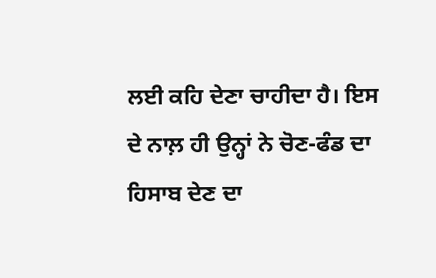ਲਈ ਕਹਿ ਦੇਣਾ ਚਾਹੀਦਾ ਹੈ। ਇਸ ਦੇ ਨਾਲ਼ ਹੀ ਉਨ੍ਹਾਂ ਨੇ ਚੋਣ-ਫੰਡ ਦਾ ਹਿਸਾਬ ਦੇਣ ਦਾ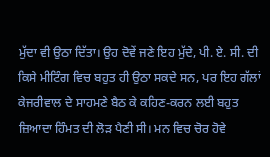ਮੁੱਦਾ ਵੀ ਉਠਾ ਦਿੱਤਾ। ਉਹ ਦੋਵੇਂ ਜਣੇ ਇਹ ਮੁੱਦੇ, ਪੀ. ਏ. ਸੀ. ਦੀ ਕਿਸੇ ਮੀਟਿੰਗ ਵਿਚ ਬਹੁਤ ਹੀ ਉਠਾ ਸਕਦੇ ਸਨ, ਪਰ ਇਹ ਗੱਲਾਂ ਕੇਜਰੀਵਾਲ ਦੇ ਸਾਹਮਣੇ ਬੈਠ ਕੇ ਕਹਿਣ-ਕਰਨ ਲਈ ਬਹੁਤ ਜ਼ਿਆਦਾ ਹਿੰਮਤ ਦੀ ਲੋੜ ਪੈਣੀ ਸੀ। ਮਨ ਵਿਚ ਚੋਰ ਹੋਵੇ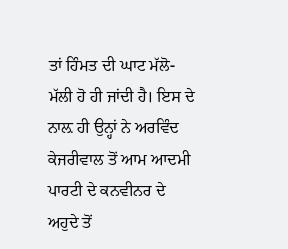ਤਾਂ ਹਿੰਮਤ ਦੀ ਘਾਟ ਮੱਲੋ-ਮੱਲੀ ਹੋ ਹੀ ਜਾਂਦੀ ਹੈ। ਇਸ ਦੇ ਨਾਲ਼ ਹੀ ਉਨ੍ਹਾਂ ਨੇ ਅਰਵਿੰਦ ਕੇਜਰੀਵਾਲ ਤੋਂ ਆਮ ਆਦਮੀ ਪਾਰਟੀ ਦੇ ਕਨਵੀਨਰ ਦੇ ਅਹੁਦੇ ਤੋਂ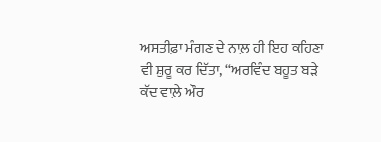ਅਸਤੀਫ਼ਾ ਮੰਗਣ ਦੇ ਨਾਲ਼ ਹੀ ਇਹ ਕਹਿਣਾ ਵੀ ਸ਼ੁਰੂ ਕਰ ਦਿੱਤਾ, “ਅਰਵਿੰਦ ਬਹੂਤ ਬੜੇ ਕੱਦ ਵਾਲ਼ੇ ਔਰ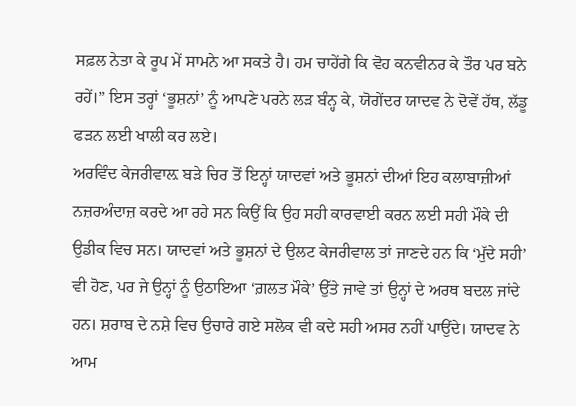ਸਫ਼ਲ ਨੇਤਾ ਕੇ ਰੂਪ ਮੇਂ ਸਾਮਨੇ ਆ ਸਕਤੇ ਹੈ। ਹਮ ਚਾਹੇਂਗੇ ਕਿ ਵੋਹ ਕਨਵੀਨਰ ਕੇ ਤੌਰ ਪਰ ਬਨੇ ਰਹੇਂ।” ਇਸ ਤਰ੍ਹਾਂ ‘ਭੂਸ਼ਨਾਂ’ ਨੂੰ ਆਪਣੇ ਪਰਨੇ ਲੜ ਬੰਨ੍ਹ ਕੇ, ਯੋਗੇਂਦਰ ਯਾਦਵ ਨੇ ਦੋਵੇਂ ਹੱਥ, ਲੱਡੂ ਫੜਨ ਲਈ ਖਾਲੀ ਕਰ ਲਏ।
ਅਰਵਿੰਦ ਕੇਜਰੀਵਾਲ਼ ਬੜੇ ਚਿਰ ਤੋਂ ਇਨ੍ਹਾਂ ਯਾਦਵਾਂ ਅਤੇ ਭੂਸ਼ਨਾਂ ਦੀਆਂ ਇਹ ਕਲਾਬਾਜ਼ੀਆਂ ਨਜ਼ਰਅੰਦਾਜ਼ ਕਰਦੇ ਆ ਰਹੇ ਸਨ ਕਿਉਂ ਕਿ ਉਹ ਸਹੀ ਕਾਰਵਾਈ ਕਰਨ ਲਈ ਸਹੀ ਮੌਕੇ ਦੀ ਉਡੀਕ ਵਿਚ ਸਨ। ਯਾਦਵਾਂ ਅਤੇ ਭੂਸ਼ਨਾਂ ਦੇ ਉਲਟ ਕੇਜਰੀਵਾਲ ਤਾਂ ਜਾਣਦੇ ਹਨ ਕਿ ‘ਮੁੱਦੇ ਸਹੀ’ ਵੀ ਹੋਣ, ਪਰ ਜੇ ਉਨ੍ਹਾਂ ਨੂੰ ਉਠਾਇਆ ‘ਗ਼ਲਤ ਮੌਕੇ’ ਉੱਤੇ ਜਾਵੇ ਤਾਂ ਉਨ੍ਹਾਂ ਦੇ ਅਰਥ ਬਦਲ ਜਾਂਦੇ ਹਨ। ਸ਼ਰਾਬ ਦੇ ਨਸ਼ੇ ਵਿਚ ਉਚਾਰੇ ਗਏ ਸਲੋਕ ਵੀ ਕਦੇ ਸਹੀ ਅਸਰ ਨਹੀਂ ਪਾਉਂਦੇ। ਯਾਦਵ ਨੇ ਆਮ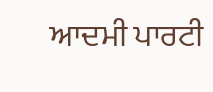ਆਦਮੀ ਪਾਰਟੀ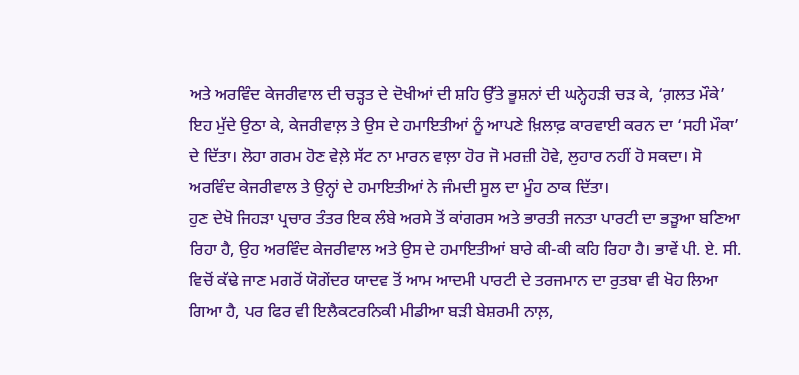ਅਤੇ ਅਰਵਿੰਦ ਕੇਜਰੀਵਾਲ ਦੀ ਚੜ੍ਹਤ ਦੇ ਦੋਖੀਆਂ ਦੀ ਸ਼ਹਿ ਉੱਤੇ ਭੂਸ਼ਨਾਂ ਦੀ ਘਨ੍ਹੇਹੜੀ ਚੜ ਕੇ, ‘ਗ਼ਲਤ ਮੌਕੇ’ ਇਹ ਮੁੱਦੇ ਉਠਾ ਕੇ, ਕੇਜਰੀਵਾਲ਼ ਤੇ ਉਸ ਦੇ ਹਮਾਇਤੀਆਂ ਨੂੰ ਆਪਣੇ ਖ਼ਿਲਾਫ਼ ਕਾਰਵਾਈ ਕਰਨ ਦਾ ‘ਸਹੀ ਮੌਕਾ’ ਦੇ ਦਿੱਤਾ। ਲੋਹਾ ਗਰਮ ਹੋਣ ਵੇਲ਼ੇ ਸੱਟ ਨਾ ਮਾਰਨ ਵਾਲ਼ਾ ਹੋਰ ਜੋ ਮਰਜ਼ੀ ਹੋਵੇ, ਲੁਹਾਰ ਨਹੀਂ ਹੋ ਸਕਦਾ। ਸੋ ਅਰਵਿੰਦ ਕੇਜਰੀਵਾਲ ਤੇ ਉਨ੍ਹਾਂ ਦੇ ਹਮਾਇਤੀਆਂ ਨੇ ਜੰਮਦੀ ਸੂਲ ਦਾ ਮੂੰਹ ਠਾਕ ਦਿੱਤਾ।
ਹੁਣ ਦੇਖੋ ਜਿਹੜਾ ਪ੍ਰਚਾਰ ਤੰਤਰ ਇਕ ਲੰਬੇ ਅਰਸੇ ਤੋਂ ਕਾਂਗਰਸ ਅਤੇ ਭਾਰਤੀ ਜਨਤਾ ਪਾਰਟੀ ਦਾ ਭੜੂਆ ਬਣਿਆ ਰਿਹਾ ਹੈ, ਉਹ ਅਰਵਿੰਦ ਕੇਜਰੀਵਾਲ ਅਤੇ ਉਸ ਦੇ ਹਮਾਇਤੀਆਂ ਬਾਰੇ ਕੀ-ਕੀ ਕਹਿ ਰਿਹਾ ਹੈ। ਭਾਵੇਂ ਪੀ. ਏ. ਸੀ. ਵਿਚੋਂ ਕੱਢੇ ਜਾਣ ਮਗਰੋਂ ਯੋਗੇਂਦਰ ਯਾਦਵ ਤੋਂ ਆਮ ਆਦਮੀ ਪਾਰਟੀ ਦੇ ਤਰਜਮਾਨ ਦਾ ਰੁਤਬਾ ਵੀ ਖੋਹ ਲਿਆ ਗਿਆ ਹੈ, ਪਰ ਫਿਰ ਵੀ ਇਲੈਕਟਰਨਿਕੀ ਮੀਡੀਆ ਬੜੀ ਬੇਸ਼ਰਮੀ ਨਾਲ਼,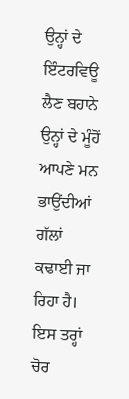ਉਨ੍ਹਾਂ ਦੇ ਇੰਟਰਵਿਊ ਲੈਣ ਬਹਾਨੇ ਉਨ੍ਹਾਂ ਦੇ ਮੂੰਹੋਂ ਆਪਣੇ ਮਨ ਭਾਉਂਦੀਆਂ ਗੱਲਾਂ ਕਢਾਈ ਜਾ ਰਿਹਾ ਹੈ। ਇਸ ਤਰ੍ਹਾਂ ਚੋਰ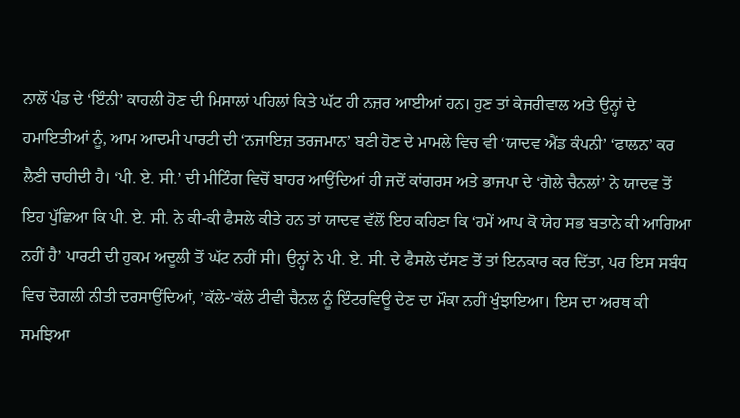ਨਾਲੋਂ ਪੰਡ ਦੇ ‘ਇੰਨੀ’ ਕਾਹਲੀ ਹੋਣ ਦੀ ਮਿਸਾਲਾਂ ਪਹਿਲਾਂ ਕਿਤੇ ਘੱਟ ਹੀ ਨਜ਼ਰ ਆਈਆਂ ਹਨ। ਹੁਣ ਤਾਂ ਕੇਜਰੀਵਾਲ ਅਤੇ ਉਨ੍ਹਾਂ ਦੇ ਹਮਾਇਤੀਆਂ ਨੂੰ, ਆਮ ਆਦਮੀ ਪਾਰਟੀ ਦੀ ‘ਨਜਾਇਜ਼ ਤਰਜਮਾਨ’ ਬਣੀ ਹੋਣ ਦੇ ਮਾਮਲੇ ਵਿਚ ਵੀ ‘ਯਾਦਵ ਐਂਡ ਕੰਪਨੀ’ ‘ਫਾਲਨ’ ਕਰ ਲੈਣੀ ਚਾਹੀਦੀ ਹੈ। ‘ਪੀ. ਏ. ਸੀ.’ ਦੀ ਮੀਟਿੰਗ ਵਿਚੋਂ ਬਾਹਰ ਆਉਂਦਿਆਂ ਹੀ ਜਦੋਂ ਕਾਂਗਰਸ ਅਤੇ ਭਾਜਪਾ ਦੇ ‘ਗੋਲੇ ਚੈਨਲਾਂ’ ਨੇ ਯਾਦਵ ਤੋਂ ਇਹ ਪੁੱਛਿਆ ਕਿ ਪੀ. ਏ. ਸੀ. ਨੇ ਕੀ-ਕੀ ਫੈਸਲੇ ਕੀਤੇ ਹਨ ਤਾਂ ਯਾਦਵ ਵੱਲੋਂ ਇਹ ਕਹਿਣਾ ਕਿ ‘ਹਮੇਂ ਆਪ ਕੋ ਯੇਹ ਸਭ ਬਤਾਨੇ ਕੀ ਆਗਿਆ ਨਹੀਂ ਹੈ’ ਪਾਰਟੀ ਦੀ ਹੁਕਮ ਅਦੂਲੀ ਤੋਂ ਘੱਟ ਨਹੀਂ ਸੀ। ਉਨ੍ਹਾਂ ਨੇ ਪੀ. ਏ. ਸੀ. ਦੇ ਫੈਸਲੇ ਦੱਸਣ ਤੋਂ ਤਾਂ ਇਨਕਾਰ ਕਰ ਦਿੱਤਾ, ਪਰ ਇਸ ਸਬੰਧ ਵਿਚ ਦੋਗਲੀ ਨੀਤੀ ਦਰਸਾਉਂਦਿਆਂ, ’ਕੱਲੇ-’ਕੱਲੇ ਟੀਵੀ ਚੈਨਲ ਨੂੰ ਇੰਟਰਵਿਊ ਦੇਣ ਦਾ ਮੌਕਾ ਨਹੀਂ ਖੁੰਝਾਇਆ। ਇਸ ਦਾ ਅਰਥ ਕੀ ਸਮਝਿਆ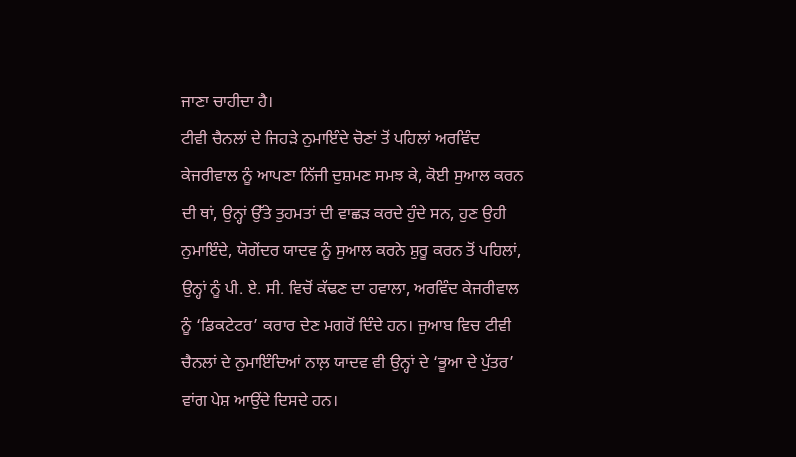ਜਾਣਾ ਚਾਹੀਦਾ ਹੈ।
ਟੀਵੀ ਚੈਨਲਾਂ ਦੇ ਜਿਹੜੇ ਨੁਮਾਇੰਦੇ ਚੋਣਾਂ ਤੋਂ ਪਹਿਲਾਂ ਅਰਵਿੰਦ ਕੇਜਰੀਵਾਲ ਨੂੰ ਆਪਣਾ ਨਿੱਜੀ ਦੁਸ਼ਮਣ ਸਮਝ ਕੇ, ਕੋਈ ਸੁਆਲ ਕਰਨ ਦੀ ਥਾਂ, ਉਨ੍ਹਾਂ ਉੱਤੇ ਤੁਹਮਤਾਂ ਦੀ ਵਾਛੜ ਕਰਦੇ ਹੁੰਦੇ ਸਨ, ਹੁਣ ਉਹੀ ਨੁਮਾਇੰਦੇ, ਯੋਗੇਂਦਰ ਯਾਦਵ ਨੂੰ ਸੁਆਲ ਕਰਨੇ ਸ਼ੁਰੂ ਕਰਨ ਤੋਂ ਪਹਿਲਾਂ, ਉਨ੍ਹਾਂ ਨੂੰ ਪੀ. ਏ. ਸੀ. ਵਿਚੋਂ ਕੱਢਣ ਦਾ ਹਵਾਲਾ, ਅਰਵਿੰਦ ਕੇਜਰੀਵਾਲ ਨੂੰ ‘ਡਿਕਟੇਟਰ’ ਕਰਾਰ ਦੇਣ ਮਗਰੋਂ ਦਿੰਦੇ ਹਨ। ਜੁਆਬ ਵਿਚ ਟੀਵੀ ਚੈਨਲਾਂ ਦੇ ਨੁਮਾਇੰਦਿਆਂ ਨਾਲ਼ ਯਾਦਵ ਵੀ ਉਨ੍ਹਾਂ ਦੇ ‘ਭੂਆ ਦੇ ਪੁੱਤਰ’ ਵਾਂਗ ਪੇਸ਼ ਆਉਂਦੇ ਦਿਸਦੇ ਹਨ।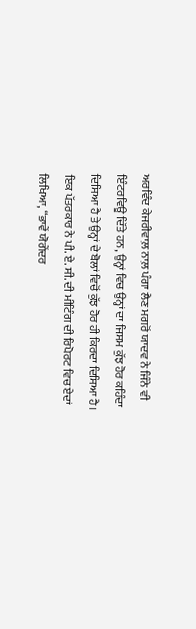ਅਰਵਿੰਦ ਕੇਜਰੀਵਾਲ਼ ਨਾਲ਼ ਪੰਗਾ ਲੈਣ ਮਗਰੋਂ ਯਾਦਵ ਨੇ ਜਿੰਨੇ ਵੀ ਇੰਟਰਵਿਊ ਦਿੱਤੇ ਹਨ, ਉਨ੍ਹਾਂ ਵਿਚ ਉਨ੍ਹਾਂ ਦਾ ਜਿਸਮ ਕੁੱਝ ਹੋਰ ਕਹਿੰਦਾ ਦਿਸਿਆ ਹੈ ਤੇ ਉਨ੍ਹਾਂ ਦੇ ਬੋਲਾਂ ਵਿਚੋਂ ਕੁੱਝ ਹੋਰ ਹੀ ਕਿਰਦਾ ਦਿਸਿਆ ਹੈ।
ਇਕ ਪੱਤਰਕਾਰ ਨੇ ਪੀ. ਏ. ਸੀ. ਦੀ ਮੀਟਿੰਗ ਦੀ ਰਿਪੋਰਟ ਵਿਚ ਏਦਾਂ ਲਿਖਿਆ, “ਭਾਵੇਂ ਯੋਗੇਂਦਰ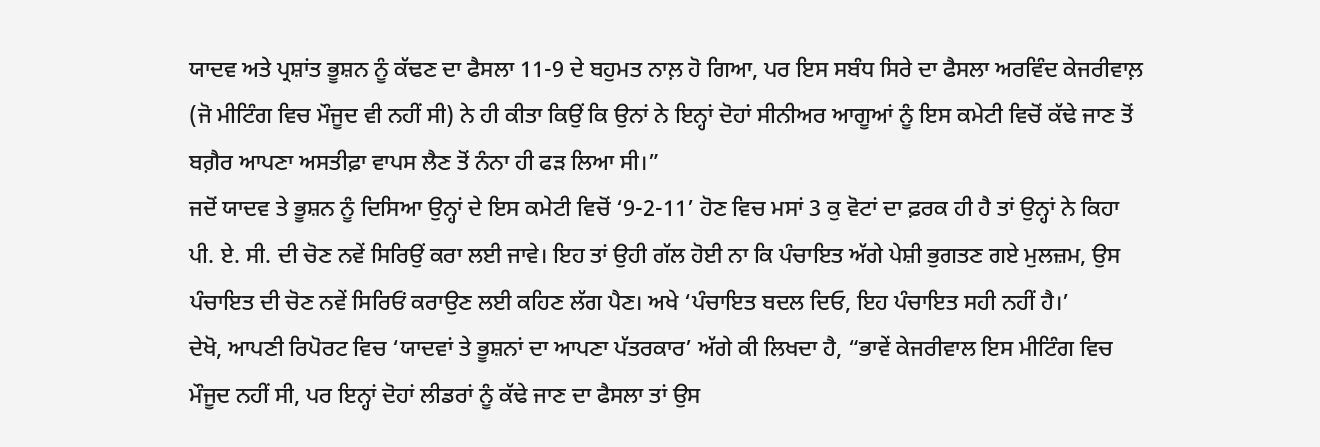ਯਾਦਵ ਅਤੇ ਪ੍ਰਸ਼ਾਂਤ ਭੂਸ਼ਨ ਨੂੰ ਕੱਢਣ ਦਾ ਫੈਸਲਾ 11-9 ਦੇ ਬਹੁਮਤ ਨਾਲ਼ ਹੋ ਗਿਆ, ਪਰ ਇਸ ਸਬੰਧ ਸਿਰੇ ਦਾ ਫੈਸਲਾ ਅਰਵਿੰਦ ਕੇਜਰੀਵਾਲ਼ (ਜੋ ਮੀਟਿੰਗ ਵਿਚ ਮੌਜੂਦ ਵੀ ਨਹੀਂ ਸੀ) ਨੇ ਹੀ ਕੀਤਾ ਕਿਉਂ ਕਿ ਉਨਾਂ ਨੇ ਇਨ੍ਹਾਂ ਦੋਹਾਂ ਸੀਨੀਅਰ ਆਗੂਆਂ ਨੂੰ ਇਸ ਕਮੇਟੀ ਵਿਚੋਂ ਕੱਢੇ ਜਾਣ ਤੋਂ ਬਗ਼ੈਰ ਆਪਣਾ ਅਸਤੀਫ਼ਾ ਵਾਪਸ ਲੈਣ ਤੋਂ ਨੰਨਾ ਹੀ ਫੜ ਲਿਆ ਸੀ।”
ਜਦੋਂ ਯਾਦਵ ਤੇ ਭੂਸ਼ਨ ਨੂੰ ਦਿਸਿਆ ਉਨ੍ਹਾਂ ਦੇ ਇਸ ਕਮੇਟੀ ਵਿਚੋਂ ‘9-2-11’ ਹੋਣ ਵਿਚ ਮਸਾਂ 3 ਕੁ ਵੋਟਾਂ ਦਾ ਫ਼ਰਕ ਹੀ ਹੈ ਤਾਂ ਉਨ੍ਹਾਂ ਨੇ ਕਿਹਾ ਪੀ. ਏ. ਸੀ. ਦੀ ਚੋਣ ਨਵੇਂ ਸਿਰਿਉਂ ਕਰਾ ਲਈ ਜਾਵੇ। ਇਹ ਤਾਂ ਉਹੀ ਗੱਲ ਹੋਈ ਨਾ ਕਿ ਪੰਚਾਇਤ ਅੱਗੇ ਪੇਸ਼ੀ ਭੁਗਤਣ ਗਏ ਮੁਲਜ਼ਮ, ਉਸ ਪੰਚਾਇਤ ਦੀ ਚੋਣ ਨਵੇਂ ਸਿਰਿਓਂ ਕਰਾਉਣ ਲਈ ਕਹਿਣ ਲੱਗ ਪੈਣ। ਅਖੇ ‘ਪੰਚਾਇਤ ਬਦਲ ਦਿਓ, ਇਹ ਪੰਚਾਇਤ ਸਹੀ ਨਹੀਂ ਹੈ।’
ਦੇਖੋ, ਆਪਣੀ ਰਿਪੋਰਟ ਵਿਚ ‘ਯਾਦਵਾਂ ਤੇ ਭੂਸ਼ਨਾਂ ਦਾ ਆਪਣਾ ਪੱਤਰਕਾਰ’ ਅੱਗੇ ਕੀ ਲਿਖਦਾ ਹੈ, “ਭਾਵੇਂ ਕੇਜਰੀਵਾਲ ਇਸ ਮੀਟਿੰਗ ਵਿਚ ਮੌਜੂਦ ਨਹੀਂ ਸੀ, ਪਰ ਇਨ੍ਹਾਂ ਦੋਹਾਂ ਲੀਡਰਾਂ ਨੂੰ ਕੱਢੇ ਜਾਣ ਦਾ ਫੈਸਲਾ ਤਾਂ ਉਸ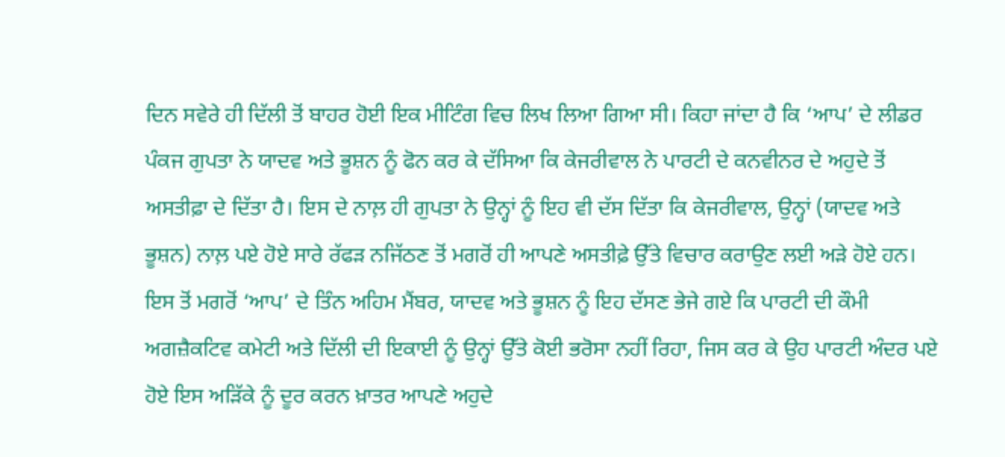ਦਿਨ ਸਵੇਰੇ ਹੀ ਦਿੱਲੀ ਤੋਂ ਬਾਹਰ ਹੋਈ ਇਕ ਮੀਟਿੰਗ ਵਿਚ ਲਿਖ ਲਿਆ ਗਿਆ ਸੀ। ਕਿਹਾ ਜਾਂਦਾ ਹੈ ਕਿ ‘ਆਪ’ ਦੇ ਲੀਡਰ ਪੰਕਜ ਗੁਪਤਾ ਨੇ ਯਾਦਵ ਅਤੇ ਭੂਸ਼ਨ ਨੂੰ ਫੋਨ ਕਰ ਕੇ ਦੱਸਿਆ ਕਿ ਕੇਜਰੀਵਾਲ ਨੇ ਪਾਰਟੀ ਦੇ ਕਨਵੀਨਰ ਦੇ ਅਹੁਦੇ ਤੋਂ ਅਸਤੀਫ਼ਾ ਦੇ ਦਿੱਤਾ ਹੈ। ਇਸ ਦੇ ਨਾਲ਼ ਹੀ ਗੁਪਤਾ ਨੇ ਉਨ੍ਹਾਂ ਨੂੰ ਇਹ ਵੀ ਦੱਸ ਦਿੱਤਾ ਕਿ ਕੇਜਰੀਵਾਲ, ਉਨ੍ਹਾਂ (ਯਾਦਵ ਅਤੇ ਭੂਸ਼ਨ) ਨਾਲ਼ ਪਏ ਹੋਏ ਸਾਰੇ ਰੱਫੜ ਨਜਿੱਠਣ ਤੋਂ ਮਗਰੋਂ ਹੀ ਆਪਣੇ ਅਸਤੀਫ਼ੇ ਉੱਤੇ ਵਿਚਾਰ ਕਰਾਉਣ ਲਈ ਅੜੇ ਹੋਏ ਹਨ। ਇਸ ਤੋਂ ਮਗਰੋਂ ‘ਆਪ’ ਦੇ ਤਿੰਨ ਅਹਿਮ ਮੈਂਬਰ, ਯਾਦਵ ਅਤੇ ਭੂਸ਼ਨ ਨੂੰ ਇਹ ਦੱਸਣ ਭੇਜੇ ਗਏ ਕਿ ਪਾਰਟੀ ਦੀ ਕੌਮੀ ਅਗਜ਼ੈਕਟਿਵ ਕਮੇਟੀ ਅਤੇ ਦਿੱਲੀ ਦੀ ਇਕਾਈ ਨੂੰ ਉਨ੍ਹਾਂ ਉੱਤੇ ਕੋਈ ਭਰੋਸਾ ਨਹੀਂ ਰਿਹਾ, ਜਿਸ ਕਰ ਕੇ ਉਹ ਪਾਰਟੀ ਅੰਦਰ ਪਏ ਹੋਏ ਇਸ ਅੜਿੱਕੇ ਨੂੰ ਦੂਰ ਕਰਨ ਖ਼ਾਤਰ ਆਪਣੇ ਅਹੁਦੇ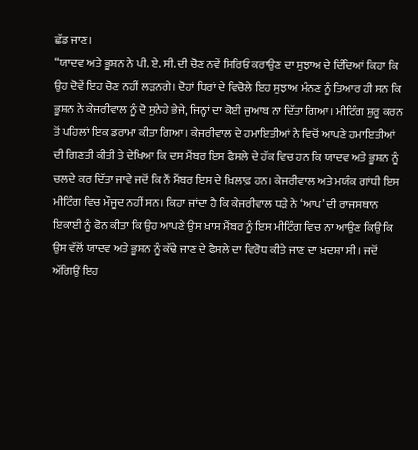ਛੱਡ ਜਾਣ।
“ਯਾਦਵ ਅਤੇ ਭੂਸ਼ਨ ਨੇ ਪੀ. ਏ. ਸੀ. ਦੀ ਚੋਣ ਨਵੇਂ ਸਿਰਿਓਂ ਕਰਾਉਣ ਦਾ ਸੁਝਾਅ ਦੇ ਦਿੰਦਿਆਂ ਕਿਹਾ ਕਿ ਉਹ ਦੋਵੇਂ ਇਹ ਚੋਣ ਨਹੀਂ ਲੜਨਗੇ। ਦੋਹਾਂ ਧਿਰਾਂ ਦੇ ਵਿਚੋਲੇ ਇਹ ਸੁਝਾਅ ਮੰਨਣ ਨੂੰ ਤਿਆਰ ਹੀ ਸਨ ਕਿ ਭੂਸ਼ਨ ਨੇ ਕੇਜਰੀਵਾਲ ਨੂੰ ਦੋ ਸੁਨੇਹੇ ਭੇਜੇ, ਜਿਨ੍ਹਾਂ ਦਾ ਕੋਈ ਜੁਆਬ ਨਾ ਦਿੱਤਾ ਗਿਆ। ਮੀਟਿੰਗ ਸ਼ੁਰੂ ਕਰਨ ਤੋਂ ਪਹਿਲਾਂ ਇਕ ਡਰਾਮਾ ਕੀਤਾ ਗਿਆ। ਕੇਜਰੀਵਾਲ ਦੇ ਹਮਾਇਤੀਆਂ ਨੇ ਵਿਚੋਂ ਆਪਣੇ ਹਮਾਇਤੀਆਂ ਦੀ ਗਿਣਤੀ ਕੀਤੀ ਤੇ ਦੇਖਿਆ ਕਿ ਦਸ ਮੈਂਬਰ ਇਸ ਫੈਸਲੇ ਦੇ ਹੱਕ ਵਿਚ ਹਨ ਕਿ ਯਾਦਵ ਅਤੇ ਭੂਸ਼ਨ ਨੂੰ ਚਲਦੇ ਕਰ ਦਿੱਤਾ ਜਾਵੇ ਜਦੋਂ ਕਿ ਨੌਂ ਮੈਂਬਰ ਇਸ ਦੇ ਖ਼ਿਲਾਫ਼ ਹਨ। ਕੇਜਰੀਵਾਲ ਅਤੇ ਮਯੰਕ ਗਾਂਧੀ ਇਸ ਮੀਟਿੰਗ ਵਿਚ ਮੌਜੂਦ ਨਹੀਂ ਸਨ। ਕਿਹਾ ਜਾਂਦਾ ਹੈ ਕਿ ਕੇਜਰੀਵਾਲ ਧੜੇ ਨੇ ‘ਆਪ’ ਦੀ ਰਾਜਸਥਾਨ ਇਕਾਈ ਨੂੰ ਫੋਨ ਕੀਤਾ ਕਿ ਉਹ ਆਪਣੇ ਉਸ ਖ਼ਾਸ ਮੈਂਬਰ ਨੂੰ ਇਸ ਮੀਟਿੰਗ ਵਿਚ ਨਾ ਆਉਣ ਕਿਉਂ ਕਿ ਉਸ ਵੱਲੋਂ ਯਾਦਵ ਅਤੇ ਭੂਸ਼ਨ ਨੂੰ ਕੱਢੇ ਜਾਣ ਦੇ ਫੈਸਲੇ ਦਾ ਵਿਰੋਧ ਕੀਤੇ ਜਾਣ ਦਾ ਖ਼ਦਸ਼ਾ ਸੀ। ਜਦੋਂ ਅੱਗਿਉਂ ਇਹ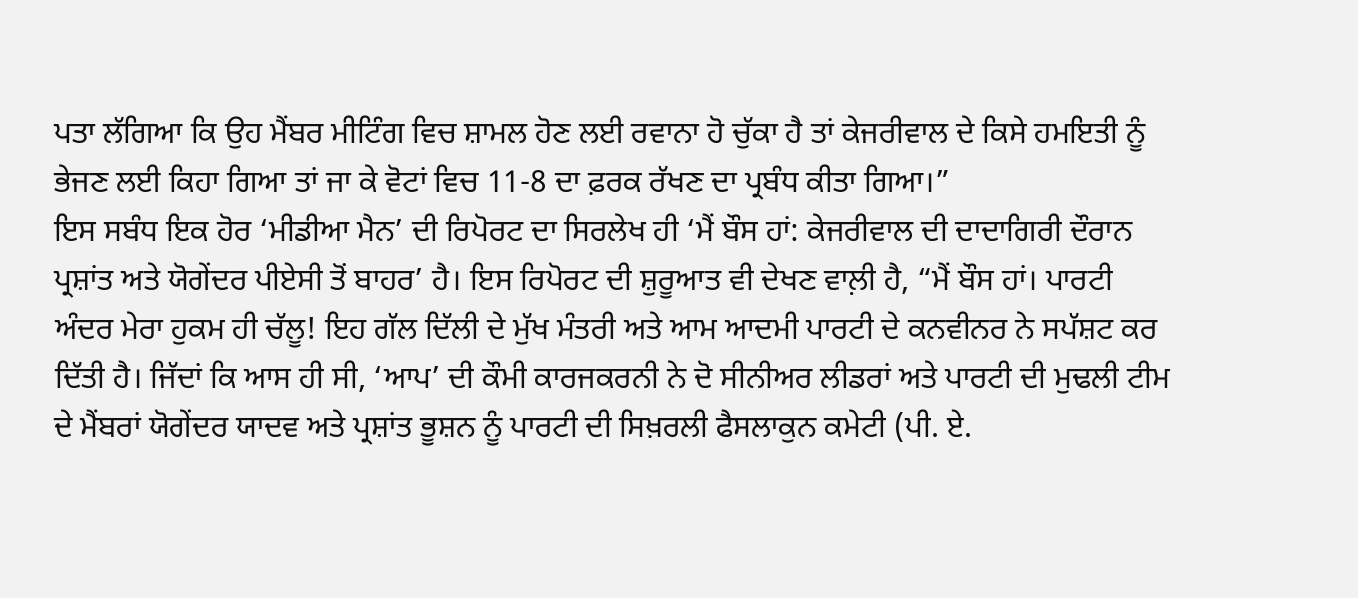ਪਤਾ ਲੱਗਿਆ ਕਿ ਉਹ ਮੈਂਬਰ ਮੀਟਿੰਗ ਵਿਚ ਸ਼ਾਮਲ ਹੋਣ ਲਈ ਰਵਾਨਾ ਹੋ ਚੁੱਕਾ ਹੈ ਤਾਂ ਕੇਜਰੀਵਾਲ ਦੇ ਕਿਸੇ ਹਮਇਤੀ ਨੂੰ ਭੇਜਣ ਲਈ ਕਿਹਾ ਗਿਆ ਤਾਂ ਜਾ ਕੇ ਵੋਟਾਂ ਵਿਚ 11-8 ਦਾ ਫ਼ਰਕ ਰੱਖਣ ਦਾ ਪ੍ਰਬੰਧ ਕੀਤਾ ਗਿਆ।”
ਇਸ ਸਬੰਧ ਇਕ ਹੋਰ ‘ਮੀਡੀਆ ਮੈਨ’ ਦੀ ਰਿਪੋਰਟ ਦਾ ਸਿਰਲੇਖ ਹੀ ‘ਮੈਂ ਬੌਸ ਹਾਂ: ਕੇਜਰੀਵਾਲ ਦੀ ਦਾਦਾਗਿਰੀ ਦੌਰਾਨ ਪ੍ਰਸ਼ਾਂਤ ਅਤੇ ਯੋਗੇਂਦਰ ਪੀਏਸੀ ਤੋਂ ਬਾਹਰ’ ਹੈ। ਇਸ ਰਿਪੋਰਟ ਦੀ ਸ਼ੁਰੂਆਤ ਵੀ ਦੇਖਣ ਵਾਲ਼ੀ ਹੈ, “ਮੈਂ ਬੌਸ ਹਾਂ। ਪਾਰਟੀ ਅੰਦਰ ਮੇਰਾ ਹੁਕਮ ਹੀ ਚੱਲੂ! ਇਹ ਗੱਲ ਦਿੱਲੀ ਦੇ ਮੁੱਖ ਮੰਤਰੀ ਅਤੇ ਆਮ ਆਦਮੀ ਪਾਰਟੀ ਦੇ ਕਨਵੀਨਰ ਨੇ ਸਪੱਸ਼ਟ ਕਰ ਦਿੱਤੀ ਹੈ। ਜਿੱਦਾਂ ਕਿ ਆਸ ਹੀ ਸੀ, ‘ਆਪ’ ਦੀ ਕੌਮੀ ਕਾਰਜਕਰਨੀ ਨੇ ਦੋ ਸੀਨੀਅਰ ਲੀਡਰਾਂ ਅਤੇ ਪਾਰਟੀ ਦੀ ਮੁਢਲੀ ਟੀਮ ਦੇ ਮੈਂਬਰਾਂ ਯੋਗੇਂਦਰ ਯਾਦਵ ਅਤੇ ਪ੍ਰਸ਼ਾਂਤ ਭੂਸ਼ਨ ਨੂੰ ਪਾਰਟੀ ਦੀ ਸਿਖ਼ਰਲੀ ਫੈਸਲਾਕੁਨ ਕਮੇਟੀ (ਪੀ. ਏ.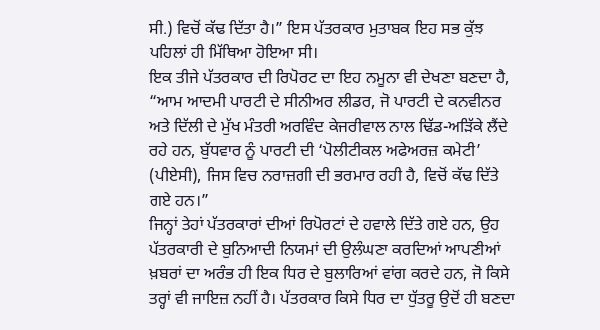ਸੀ.) ਵਿਚੋਂ ਕੱਢ ਦਿੱਤਾ ਹੈ।” ਇਸ ਪੱਤਰਕਾਰ ਮੁਤਾਬਕ ਇਹ ਸਭ ਕੁੱਝ ਪਹਿਲਾਂ ਹੀ ਮਿੱਥਿਆ ਹੋਇਆ ਸੀ।
ਇਕ ਤੀਜੇ ਪੱਤਰਕਾਰ ਦੀ ਰਿਪੋਰਟ ਦਾ ਇਹ ਨਮੂਨਾ ਵੀ ਦੇਖਣਾ ਬਣਦਾ ਹੈ, “ਆਮ ਆਦਮੀ ਪਾਰਟੀ ਦੇ ਸੀਨੀਅਰ ਲੀਡਰ, ਜੋ ਪਾਰਟੀ ਦੇ ਕਨਵੀਨਰ ਅਤੇ ਦਿੱਲੀ ਦੇ ਮੁੱਖ ਮੰਤਰੀ ਅਰਵਿੰਦ ਕੇਜਰੀਵਾਲ ਨਾਲ ਢਿੱਡ-ਅੜਿੱਕੇ ਲੈਂਦੇ ਰਹੇ ਹਨ, ਬੁੱਧਵਾਰ ਨੂੰ ਪਾਰਟੀ ਦੀ ‘ਪੋਲੀਟੀਕਲ ਅਫੇਅਰਜ਼ ਕਮੇਟੀ’ (ਪੀਏਸੀ), ਜਿਸ ਵਿਚ ਨਰਾਜ਼ਗੀ ਦੀ ਭਰਮਾਰ ਰਹੀ ਹੈ, ਵਿਚੋਂ ਕੱਢ ਦਿੱਤੇ ਗਏ ਹਨ।”
ਜਿਨ੍ਹਾਂ ਤੇਹਾਂ ਪੱਤਰਕਾਰਾਂ ਦੀਆਂ ਰਿਪੋਰਟਾਂ ਦੇ ਹਵਾਲੇ ਦਿੱਤੇ ਗਏ ਹਨ, ਉਹ ਪੱਤਰਕਾਰੀ ਦੇ ਬੁਨਿਆਦੀ ਨਿਯਮਾਂ ਦੀ ਉਲੰਘਣਾ ਕਰਦਿਆਂ ਆਪਣੀਆਂ ਖ਼ਬਰਾਂ ਦਾ ਅਰੰਭ ਹੀ ਇਕ ਧਿਰ ਦੇ ਬੁਲਾਰਿਆਂ ਵਾਂਗ ਕਰਦੇ ਹਨ, ਜੋ ਕਿਸੇ ਤਰ੍ਹਾਂ ਵੀ ਜਾਇਜ਼ ਨਹੀਂ ਹੈ। ਪੱਤਰਕਾਰ ਕਿਸੇ ਧਿਰ ਦਾ ਧੁੱਤਰੂ ਉਦੋਂ ਹੀ ਬਣਦਾ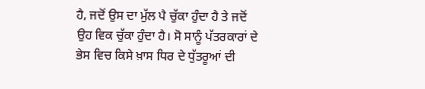ਹੈ, ਜਦੋਂ ਉਸ ਦਾ ਮੁੱਲ ਪੈ ਚੁੱਕਾ ਹੁੰਦਾ ਹੈ ਤੇ ਜਦੋਂ ਉਹ ਵਿਕ ਚੁੱਕਾ ਹੁੰਦਾ ਹੈ। ਸੋ ਸਾਨੂੰ ਪੱਤਰਕਾਰਾਂ ਦੇ ਭੇਸ ਵਿਚ ਕਿਸੇ ਖ਼ਾਸ ਧਿਰ ਦੇ ਧੁੱਤਰੂਆਂ ਦੀ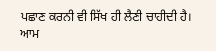ਪਛਾਣ ਕਰਨੀ ਵੀ ਸਿੱਖ ਹੀ ਲੈਣੀ ਚਾਹੀਦੀ ਹੈ।
ਆਮ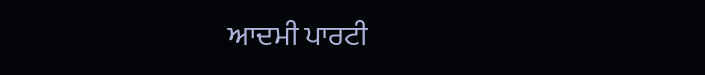ਆਦਮੀ ਪਾਰਟੀ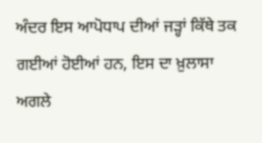ਅੰਦਰ ਇਸ ਆਪੋਧਾਪ ਦੀਆਂ ਜੜ੍ਹਾਂ ਕਿੱਥੇ ਤਕ ਗਈਆਂ ਹੋਈਆਂ ਹਨ, ਇਸ ਦਾ ਖ਼ੁਲਾਸਾ ਅਗਲੇ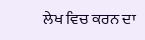ਲੇਖ ਵਿਚ ਕਰਨ ਦਾ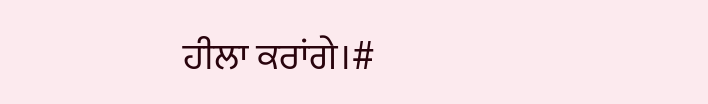ਹੀਲਾ ਕਰਾਂਗੇ।#